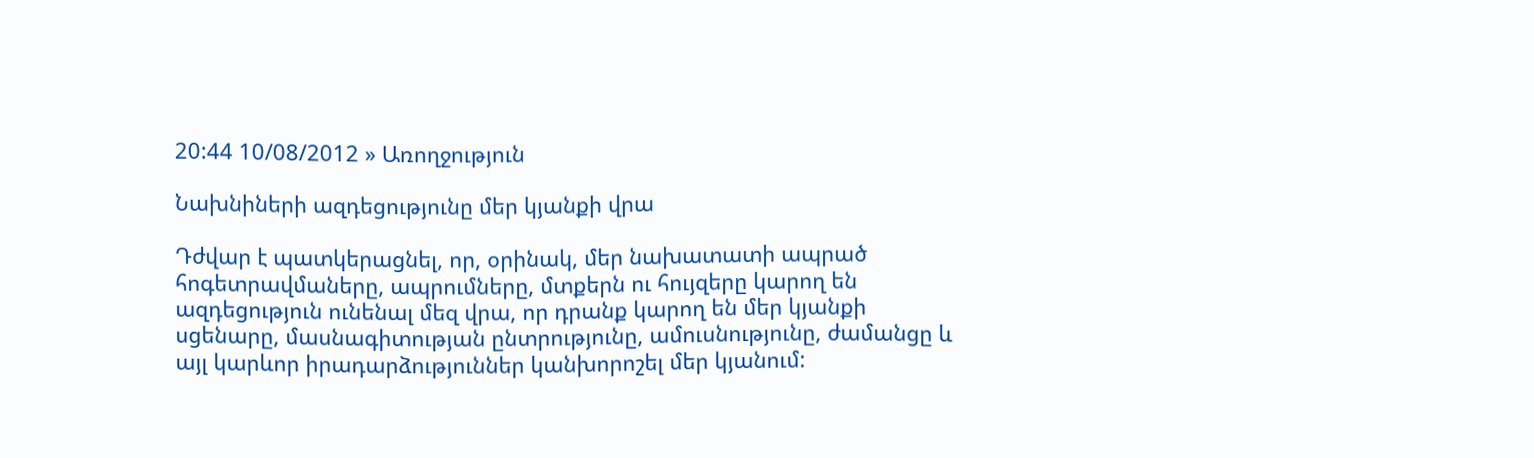20:44 10/08/2012 » Առողջություն

Նախնիների ազդեցությունը մեր կյանքի վրա

Դժվար է պատկերացնել, որ, օրինակ, մեր նախատատի ապրած հոգետրավմաները, ապրումները, մտքերն ու հույզերը կարող են ազդեցություն ունենալ մեզ վրա, որ դրանք կարող են մեր կյանքի սցենարը, մասնագիտության ընտրությունը, ամուսնությունը, ժամանցը և այլ կարևոր իրադարձություններ կանխորոշել մեր կյանում: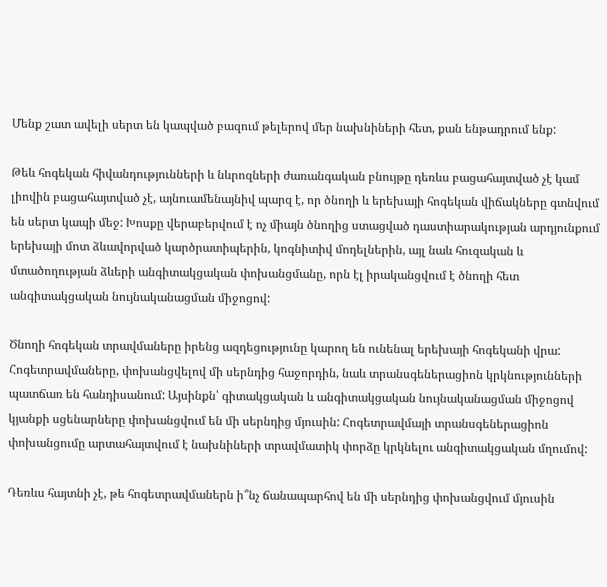Մենք շատ ավելի սերտ են կապված բազում թելերով մեր նախնիների հետ, քան ենթադրում ենք:

Թեև հոգեկան հիվանդությունների և նևրոզների ժառանգական բնույթը դեռևս բացահայտված չէ կամ լիովին բացահայտված չէ, այնուամենայնիվ պարզ է, որ ծնողի և երեխայի հոգեկան վիճակները գտնվում են սերտ կապի մեջ: Խոսքը վերաբերվում է ոչ միայն ծնողից ստացված դաստիարակության արդյունքում երեխայի մոտ ձևավորված կարծրատիպերին, կոգնիտիվ մոդելներին, այլ նաև հուզական և մտածողության ձևերի անգիտակցական փոխանցմանը, որն էլ իրականցվում է ծնողի հետ անգիտակցական նույնականացման միջոցով:

Ծնողի հոգեկան տրավմաները իրենց ազդեցությունը կարող են ունենալ երեխայի հոգեկանի վրա: Հոգետրավմաները, փոխանցվելով մի սերնդից հաջորդին, նաև տրանսգեներացիոն կրկնությունների պատճառ են հանդիսանում: Այսինքն՝ գիտակցական և անգիտակցական նույնականացման միջոցով կյանքի սցենարները փոխանցվում են մի սերնդից մյուսին: Հոգետրավմայի տրանսգեներացիոն փոխանցումը արտահայտվում է նախնիների տրավմատիկ փորձը կրկնելու անգիտակցական մղումով:

Դեռևս հայտնի չէ, թե հոգետրավմաներն ի՞նչ ճանապարհով են մի սերնդից փոխանցվում մյուսին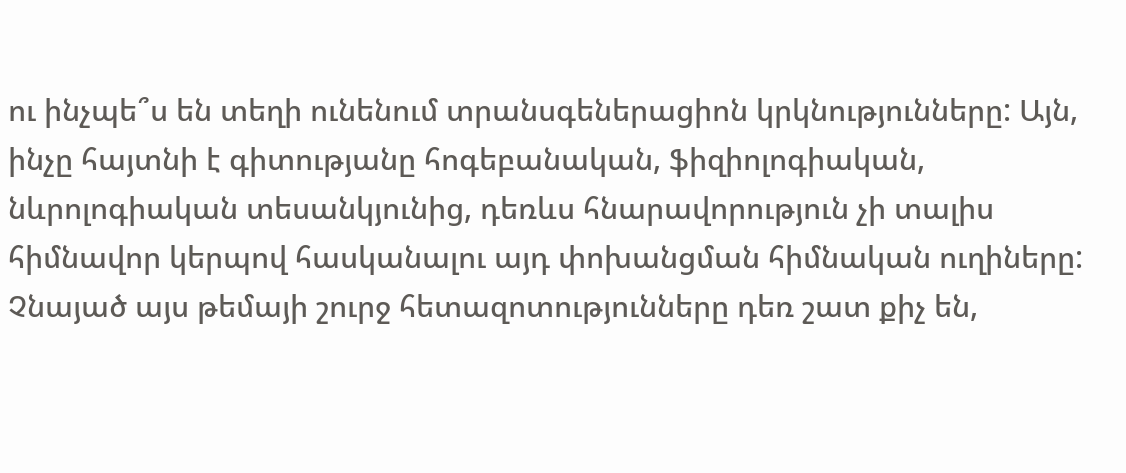ու ինչպե՞ս են տեղի ունենում տրանսգեներացիոն կրկնությունները: Այն, ինչը հայտնի է գիտությանը հոգեբանական, ֆիզիոլոգիական, նևրոլոգիական տեսանկյունից, դեռևս հնարավորություն չի տալիս հիմնավոր կերպով հասկանալու այդ փոխանցման հիմնական ուղիները: Չնայած այս թեմայի շուրջ հետազոտությունները դեռ շատ քիչ են,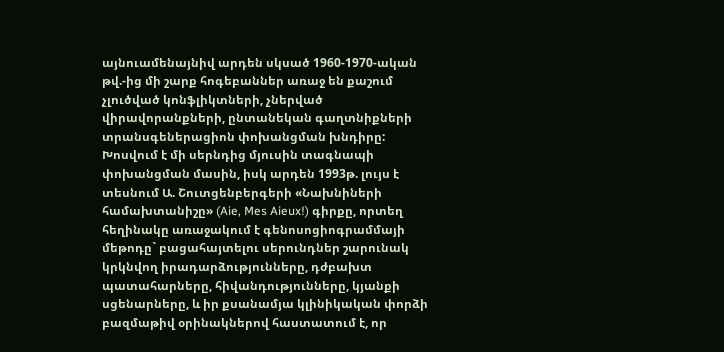այնուամենայնիվ արդեն սկսած 1960-1970-ական թվ.-ից մի շարք հոգեբաններ առաջ են քաշում չլուծված կոնֆլիկտների, չներված վիրավորանքների, ընտանեկան գաղտնիքների տրանսգեներացիոն փոխանցման խնդիրը: Խոսվում է մի սերնդից մյուսին տագնապի փոխանցման մասին, իսկ արդեն 1993թ. լույս է տեսնում Ա. Շուտցենբերգերի «Նախնիների համախտանիշը» (Aie, Mes Aieux!) գիրքը, որտեղ հեղինակը առաջակում է գենոսոցիոգրամմայի մեթոդը` բացահայտելու սերունդներ շարունակ կրկնվող իրադարձությունները, դժբախտ պատահարները, հիվանդությունները, կյանքի սցենարները, և իր քսանամյա կլինիկական փորձի բազմաթիվ օրինակներով հաստատում է, որ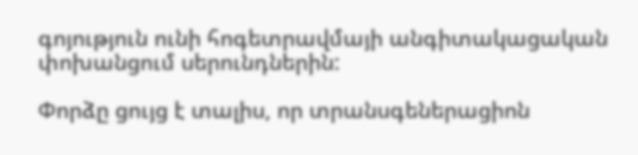գոյություն ունի հոգետրավմայի անգիտակացական փոխանցում սերունդներին:

Փորձը ցույց է տալիս, որ տրանսգեներացիոն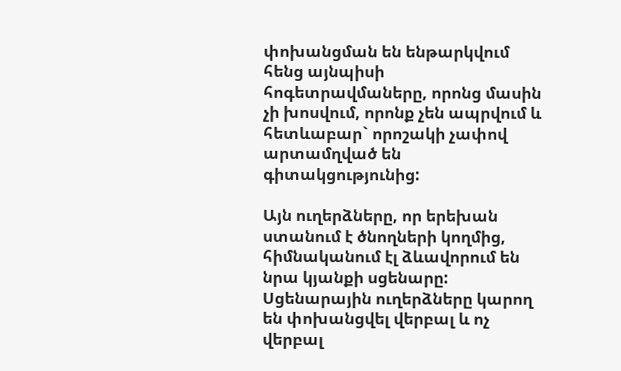փոխանցման են ենթարկվում հենց այնպիսի հոգետրավմաները, որոնց մասին չի խոսվում, որոնք չեն ապրվում և հետևաբար` որոշակի չափով արտամղված են գիտակցությունից:

Այն ուղերձները, որ երեխան ստանում է ծնողների կողմից, հիմնականում էլ ձևավորում են նրա կյանքի սցենարը: Սցենարային ուղերձները կարող են փոխանցվել վերբալ և ոչ վերբալ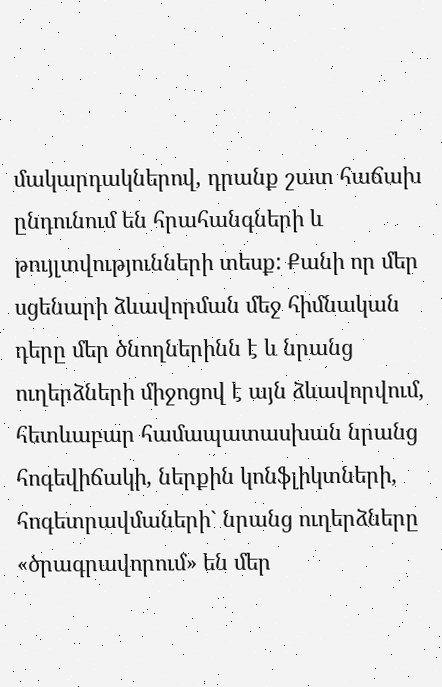մակարդակներով, դրանք շատ հաճախ ընդունում են հրահանգների և թույլտվությունների տեսք: Քանի որ մեր սցենարի ձևավորման մեջ հիմնական դերը մեր ծնողներինն է և նրանց ուղերձների միջոցով է այն ձևավորվում, հետևաբար համապատասխան նրանց հոգեվիճակի, ներքին կոնֆլիկտների, հոգետրավմաների` նրանց ուղերձները «ծրագրավորում» են մեր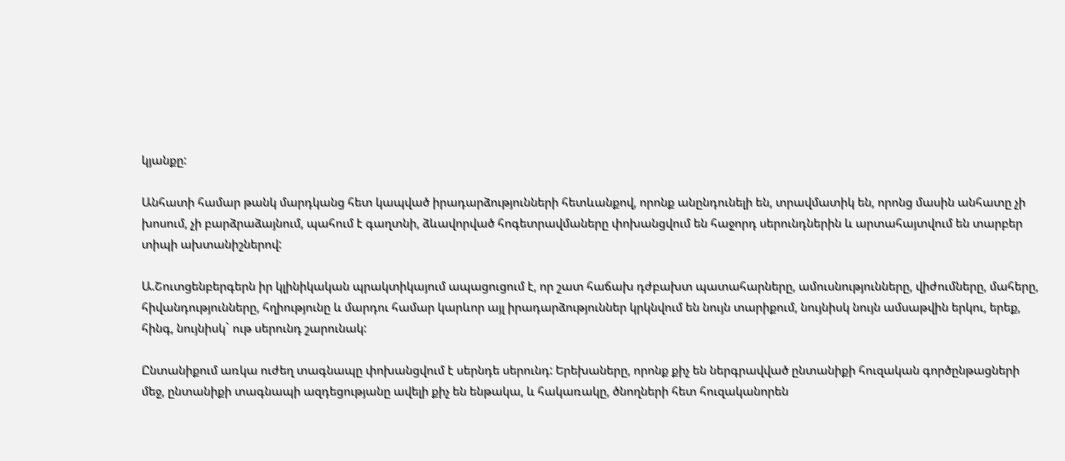կյանքը:

Անհատի համար թանկ մարդկանց հետ կապված իրադարձությունների հետևանքով, որոնք անընդունելի են, տրավմատիկ են, որոնց մասին անհատը չի խոսում, չի բարձրաձայնում, պահում է գաղտնի, ձևավորված հոգետրավմաները փոխանցվում են հաջորդ սերունդներին և արտահայտվում են տարբեր տիպի ախտանիշներով:

Ա.Շուտցենբերգերն իր կլինիկական պրակտիկայում ապացուցում է, որ շատ հաճախ դժբախտ պատահարները, ամուսնությունները, վիժումները, մահերը, հիվանդությունները, հղիությունը և մարդու համար կարևոր այլ իրադարձություններ կրկնվում են նույն տարիքում, նույնիսկ նույն ամսաթվին երկու, երեք, հինգ, նույնիսկ` ութ սերունդ շարունակ:

Ընտանիքում առկա ուժեղ տագնապը փոխանցվում է սերնդե սերունդ: Երեխաները, որոնք քիչ են ներգրավված ընտանիքի հուզական գործընթացների մեջ, ընտանիքի տագնապի ազդեցությանը ավելի քիչ են ենթակա, և հակառակը, ծնողների հետ հուզականորեն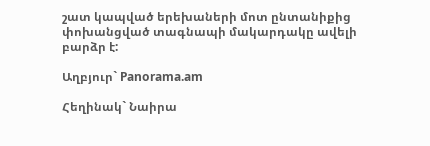շատ կապված երեխաների մոտ ընտանիքից փոխանցված տագնապի մակարդակը ավելի բարձր է:

Աղբյուր` Panorama.am

Հեղինակ` Նաիրա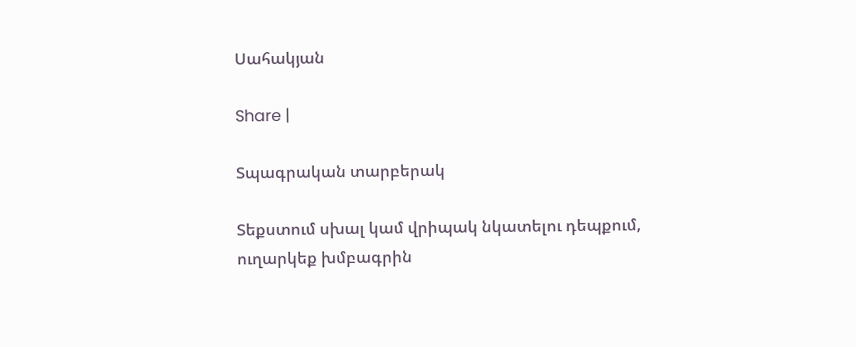Սահակյան

Share |

Տպագրական տարբերակ

Տեքստում սխալ կամ վրիպակ նկատելու դեպքում, ուղարկեք խմբագրին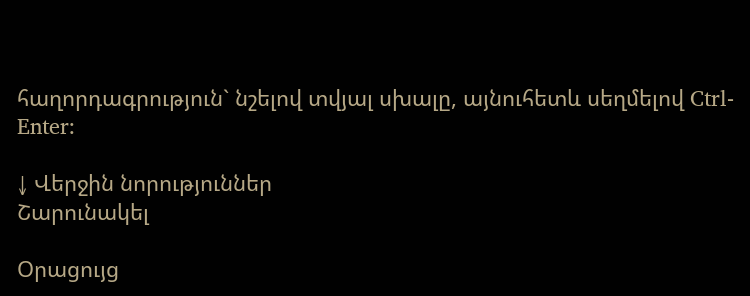հաղորդագրություն` նշելով տվյալ սխալը, այնուհետև սեղմելով Ctrl-Enter:

↓ Վերջին նորություններ
Շարունակել

Օրացույց